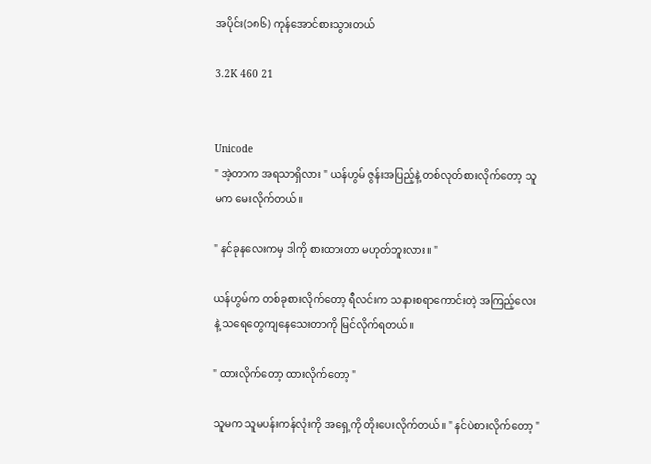အပိုင်း(၁၈၆) ကုန်အောင်စားသွားတယ်

3.2K 460 21


Unicode
" အဲ့တာက အရသာရှိလား " ယန်ဟွမ် ဇွန်းအပြည့်နဲ့ တစ်လုတ်စားလိုက်တော့ သူမက မေးလိုက်တယ်။

" နင်ခုနလေးကမှ ဒါကို စားထားတာ မဟုတ်ဘူးလား။ "

ယန်ဟွမ်က တစ်ခုစားလိုက်တော့ ရီလင်းက သနားစရာကောင်းတဲ့ အကြည့်လေးနဲ့ သရေတွေကျနေသေးတာကို မြင်လိုက်ရတယ်။

" ထားလိုက်တော့ ထားလိုက်တော့ "

သူမက သူမပန်းကန်လုံးကို အရှေ့ကို တိုးပေးလိုက်တယ်။ " နင်ပဲစားလိုက်တော့ "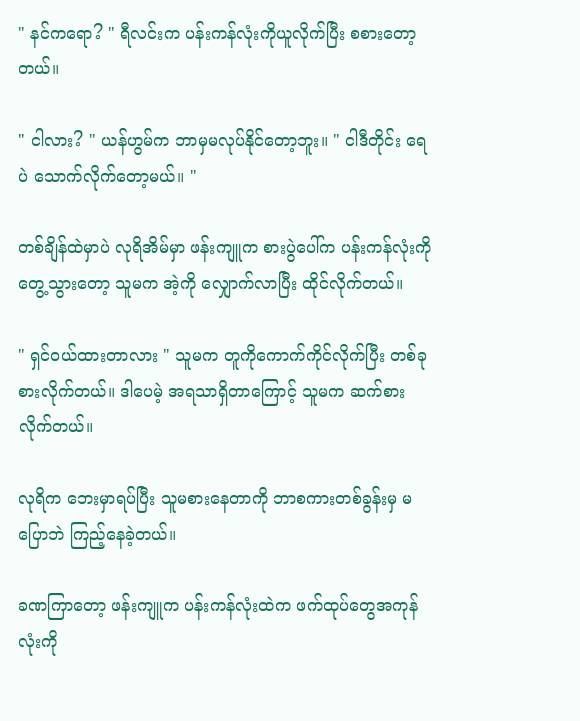" နင်ကရော? " ရီလင်းက ပန်းကန်လုံးကိုယူလိုက်ပြီး စစားတော့တယ်။

" ငါလား? " ယန်ဟွမ်က ဘာမှမလုပ်နိုင်တော့ဘူး။ " ငါဒီတိုင်း ရေပဲ သောက်လိုက်တော့မယ်။ "

တစ်ချိန်ထဲမှာပဲ လုရိအိမ်မှာ ဖန်းကျူက စားပွဲပေါ်က ပန်းကန်လုံးကို တွေ့သွားတော့ သူမက အဲ့ကို လျှောက်လာပြီး ထိုင်လိုက်တယ်။

" ရှင်ဝယ်ထားတာလား " သူမက တူကိုကောက်ကိုင်လိုက်ပြီး တစ်ခုစားလိုက်တယ်။ ဒါပေမဲ့ အရသာရှိတာကြောင့် သူမက ဆက်စားလိုက်တယ်။

လုရိက ဘေးမှာရပ်ပြီး သူမစားနေတာကို ဘာစကားတစ်ခွန်းမှ မပြောဘဲ ကြည့်နေခဲ့တယ်။

ခဏကြာတော့ ဖန်းကျူက ပန်းကန်လုံးထဲက ဖက်ထုပ်တွေအကုန်လုံးကို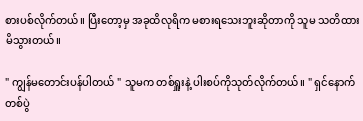စားပစ်လိုက်တယ်။ ပြီးတော့မှ အခုထိလုရိက မစားရသေးဘူးဆိုတာကို သူမ သတိထားမိသွားတယ်။

" ကျွန်မတောင်းပန်ပါတယ် " သူမက တစ်ရှူးနဲ့ ပါးစပ်ကိုသုတ်လိုက်တယ်။ " ရှင်နောက်တစ်ပွဲ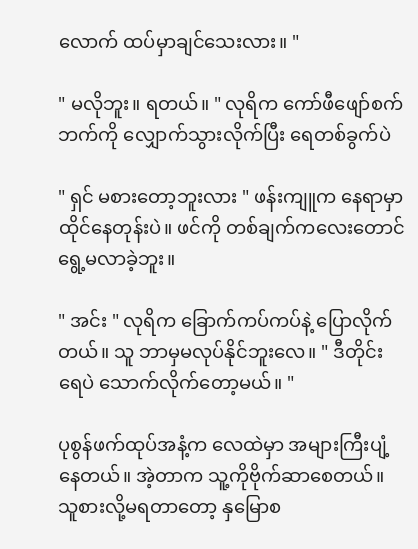လောက် ထပ်မှာချင်သေးလား။ "

" မလိုဘူး။ ရတယ်။ " လုရိက ကော်ဖီဖျော်စက်ဘက်ကို လျှောက်သွားလိုက်ပြီး ရေတစ်ခွက်ပဲ

" ရှင် မစားတော့ဘူးလား " ဖန်းကျူက နေရာမှာ ထိုင်နေတုန်းပဲ။ ဖင်ကို တစ်ချက်ကလေးတောင် ရွေ့မလာခဲ့ဘူး။

" အင်း " လုရိက ခြောက်ကပ်ကပ်နဲ့ ပြောလိုက်တယ်။ သူ ဘာမှမလုပ်နိုင်ဘူးလေ။ " ဒီတိုင်း ရေပဲ သောက်လိုက်တော့မယ်။ "

ပုစွန်ဖက်ထုပ်အနံ့က လေထဲမှာ အများကြီးပျံ့နေတယ်။ အဲ့တာက သူ့ကိုဗိုက်ဆာစေတယ်။ သူစားလို့မရတာတော့ နှမြောစ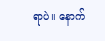ရာပဲ။ နောက်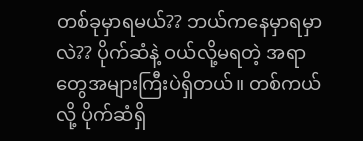တစ်ခုမှာရမယ်?? ဘယ်ကနေမှာရမှာလဲ?? ပိုက်ဆံနဲ့ ဝယ်လို့မရတဲ့ အရာတွေအများကြီးပဲရှိတယ်။ တစ်ကယ်လို့ ပိုက်ဆံရှိ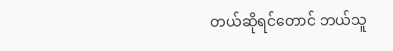တယ်ဆိုရင်တောင် ဘယ်သူ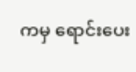ကမှ ရောင်းပေး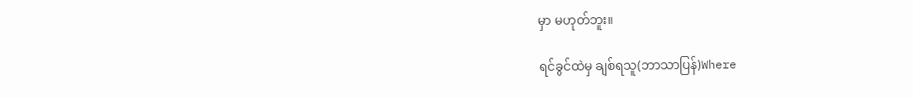မှာ မဟုတ်ဘူး။

ရင်ခွင်ထဲမှ ချစ်ရသူ(ဘာသာပြန်)Where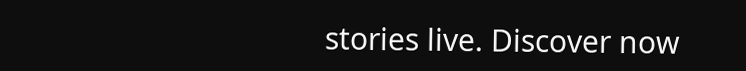stories live. Discover now